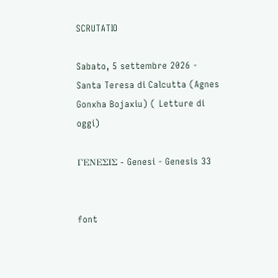SCRUTATIO

Sabato, 5 settembre 2026 - Santa Teresa di Calcutta (Agnes Gonxha Bojaxiu) ( Letture di oggi)

ΓΕΝΕΣΙΣ - Genesi - Genesis 33


font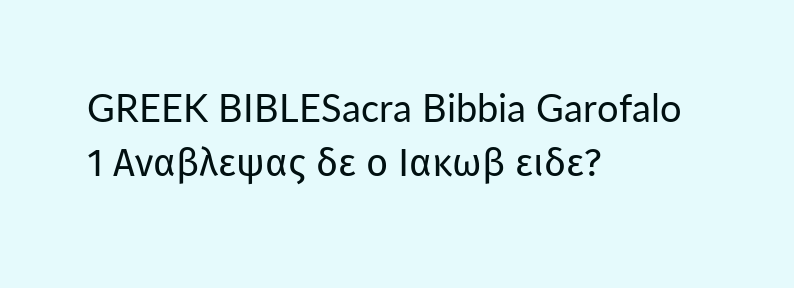GREEK BIBLESacra Bibbia Garofalo
1 Αναβλεψας δε ο Ιακωβ ειδε?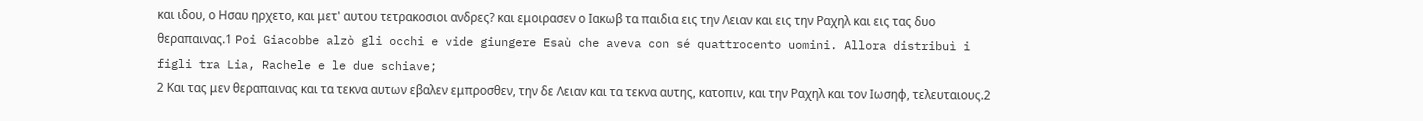και ιδου, ο Ησαυ ηρχετο, και μετ' αυτου τετρακοσιοι ανδρες? και εμοιρασεν ο Ιακωβ τα παιδια εις την Λειαν και εις την Ραχηλ και εις τας δυο θεραπαινας.1 Poi Giacobbe alzò gli occhi e vide giungere Esaù che aveva con sé quattrocento uomini. Allora distribuì i figli tra Lia, Rachele e le due schiave;
2 Και τας μεν θεραπαινας και τα τεκνα αυτων εβαλεν εμπροσθεν, την δε Λειαν και τα τεκνα αυτης, κατοπιν, και την Ραχηλ και τον Ιωσηφ, τελευταιους.2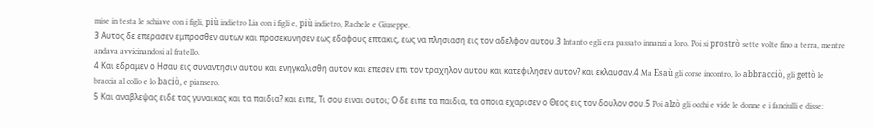mise in testa le schiave con i figli, più indietro Lia con i figli e, più indietro, Rachele e Giuseppe.
3 Αυτος δε επερασεν εμπροσθεν αυτων και προσεκυνησεν εως εδαφους επτακις, εως να πλησιαση εις τον αδελφον αυτου.3 Intanto egli era passato innanzi a loro. Poi si prostrò sette volte fino a terra, mentre andava avvicinandosi al fratello.
4 Και εδραμεν ο Ησαυ εις συναντησιν αυτου και ενηγκαλισθη αυτον και επεσεν επι τον τραχηλον αυτου και κατεφιλησεν αυτον? και εκλαυσαν.4 Ma Esaù gli corse incontro, lo abbracciò, gli gettò le braccia al collo e lo baciò, e piansero.
5 Και αναβλεψας ειδε τας γυναικας και τα παιδια? και ειπε, Τι σου ειναι ουτοι; Ο δε ειπε τα παιδια, τα οποια εχαρισεν ο Θεος εις τον δουλον σου.5 Poi alzò gli occhi e vide le donne e i fanciulli e disse: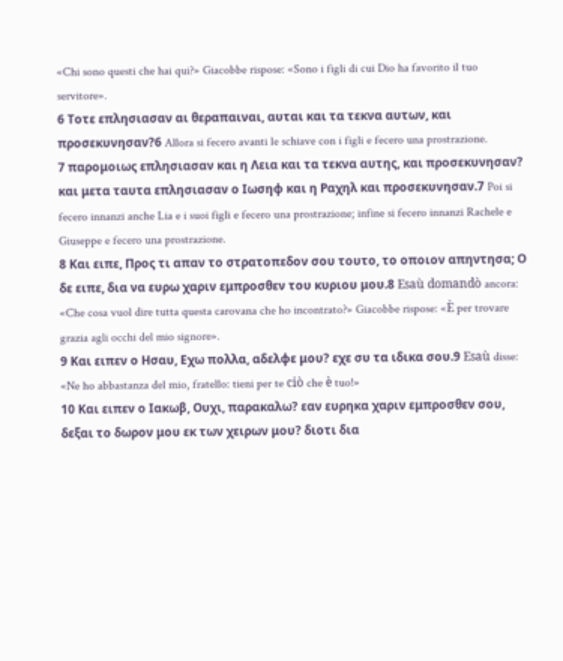«Chi sono questi che hai qui?» Giacobbe rispose: «Sono i figli di cui Dio ha favorito il tuo servitore».
6 Τοτε επλησιασαν αι θεραπαιναι, αυται και τα τεκνα αυτων, και προσεκυνησαν?6 Allora si fecero avanti le schiave con i figli e fecero una prostrazione.
7 παρομοιως επλησιασαν και η Λεια και τα τεκνα αυτης, και προσεκυνησαν? και μετα ταυτα επλησιασαν ο Ιωσηφ και η Ραχηλ και προσεκυνησαν.7 Poi si fecero innanzi anche Lia e i suoi figli e fecero una prostrazione; infine si fecero innanzi Rachele e Giuseppe e fecero una prostrazione.
8 Και ειπε, Προς τι απαν το στρατοπεδον σου τουτο, το οποιον απηντησα; Ο δε ειπε, δια να ευρω χαριν εμπροσθεν του κυριου μου.8 Esaù domandò ancora: «Che cosa vuol dire tutta questa carovana che ho incontrato?» Giacobbe rispose: «È per trovare grazia agli occhi del mio signore».
9 Και ειπεν ο Ησαυ, Εχω πολλα, αδελφε μου? εχε συ τα ιδικα σου.9 Esaù disse: «Ne ho abbastanza del mio, fratello: tieni per te ciò che è tuo!»
10 Και ειπεν ο Ιακωβ, Ουχι, παρακαλω? εαν ευρηκα χαριν εμπροσθεν σου, δεξαι το δωρον μου εκ των χειρων μου? διοτι δια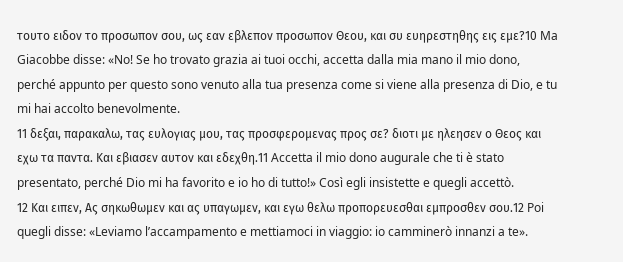τουτο ειδον το προσωπον σου, ως εαν εβλεπον προσωπον Θεου, και συ ευηρεστηθης εις εμε?10 Ma Giacobbe disse: «No! Se ho trovato grazia ai tuoi occhi, accetta dalla mia mano il mio dono, perché appunto per questo sono venuto alla tua presenza come si viene alla presenza di Dio, e tu mi hai accolto benevolmente.
11 δεξαι, παρακαλω, τας ευλογιας μου, τας προσφερομενας προς σε? διοτι με ηλεησεν ο Θεος και εχω τα παντα. Και εβιασεν αυτον και εδεχθη.11 Accetta il mio dono augurale che ti è stato presentato, perché Dio mi ha favorito e io ho di tutto!» Così egli insistette e quegli accettò.
12 Και ειπεν, Ας σηκωθωμεν και ας υπαγωμεν, και εγω θελω προπορευεσθαι εμπροσθεν σου.12 Poi quegli disse: «Leviamo l’accampamento e mettiamoci in viaggio: io camminerò innanzi a te».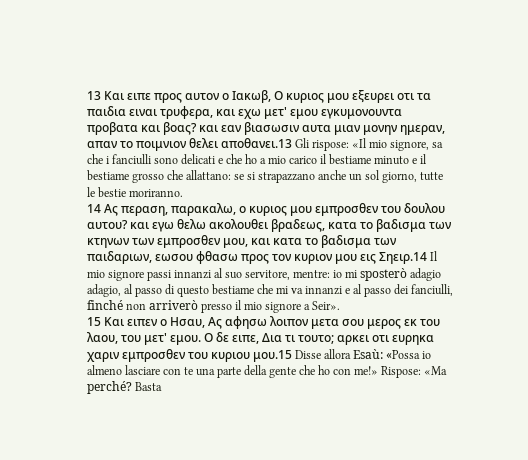13 Και ειπε προς αυτον ο Ιακωβ, Ο κυριος μου εξευρει οτι τα παιδια ειναι τρυφερα, και εχω μετ' εμου εγκυμονουντα προβατα και βοας? και εαν βιασωσιν αυτα μιαν μονην ημεραν, απαν το ποιμνιον θελει αποθανει.13 Gli rispose: «Il mio signore, sa che i fanciulli sono delicati e che ho a mio carico il bestiame minuto e il bestiame grosso che allattano: se si strapazzano anche un sol giorno, tutte le bestie moriranno.
14 Ας περαση, παρακαλω, ο κυριος μου εμπροσθεν του δουλου αυτου? και εγω θελω ακολουθει βραδεως, κατα το βαδισμα των κτηνων των εμπροσθεν μου, και κατα το βαδισμα των παιδαριων, εωσου φθασω προς τον κυριον μου εις Σηειρ.14 Il mio signore passi innanzi al suo servitore, mentre: io mi sposterò adagio adagio, al passo di questo bestiame che mi va innanzi e al passo dei fanciulli, finché non arriverò presso il mio signore a Seir».
15 Και ειπεν ο Ησαυ, Ας αφησω λοιπον μετα σου μερος εκ του λαου, του μετ' εμου. Ο δε ειπε, Δια τι τουτο; αρκει οτι ευρηκα χαριν εμπροσθεν του κυριου μου.15 Disse allora Esaù: «Possa io almeno lasciare con te una parte della gente che ho con me!» Rispose: «Ma perché? Basta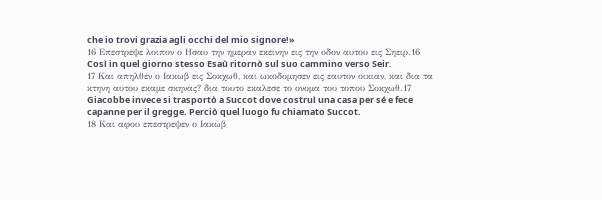che io trovi grazia agli occhi del mio signore!»
16 Επεστρεψε λοιπον ο Ησαυ την ημεραν εκεινην εις την οδον αυτου εις Σηειρ.16 Così in quel giorno stesso Esaù ritornò sul suo cammino verso Seir.
17 Και απηλθεν ο Ιακωβ εις Σοκχωθ, και ωκοδομησεν εις εαυτον οικιαν, και δια τα κτηνη αυτου εκαμε σκηνας? δια τουτο εκαλεσε το ονομα του τοπου Σοκχωθ.17 Giacobbe invece si trasportò a Succot dove costruì una casa per sé e fece capanne per il gregge. Perciò quel luogo fu chiamato Succot.
18 Και αφου επεστρεψεν ο Ιακωβ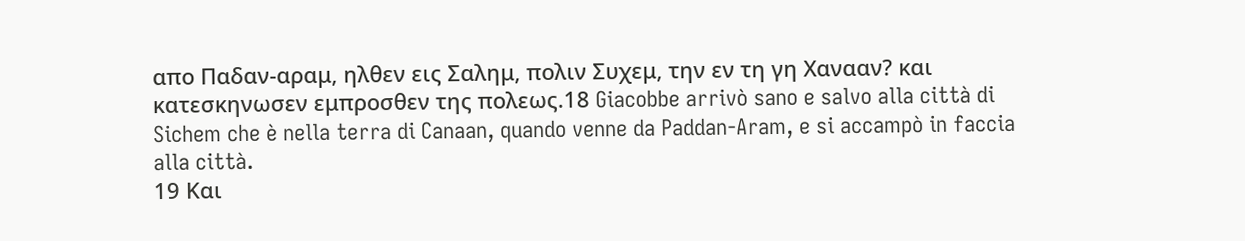απο Παδαν-αραμ, ηλθεν εις Σαλημ, πολιν Συχεμ, την εν τη γη Χανααν? και κατεσκηνωσεν εμπροσθεν της πολεως.18 Giacobbe arrivò sano e salvo alla città di Sichem che è nella terra di Canaan, quando venne da Paddan-Aram, e si accampò in faccia alla città.
19 Και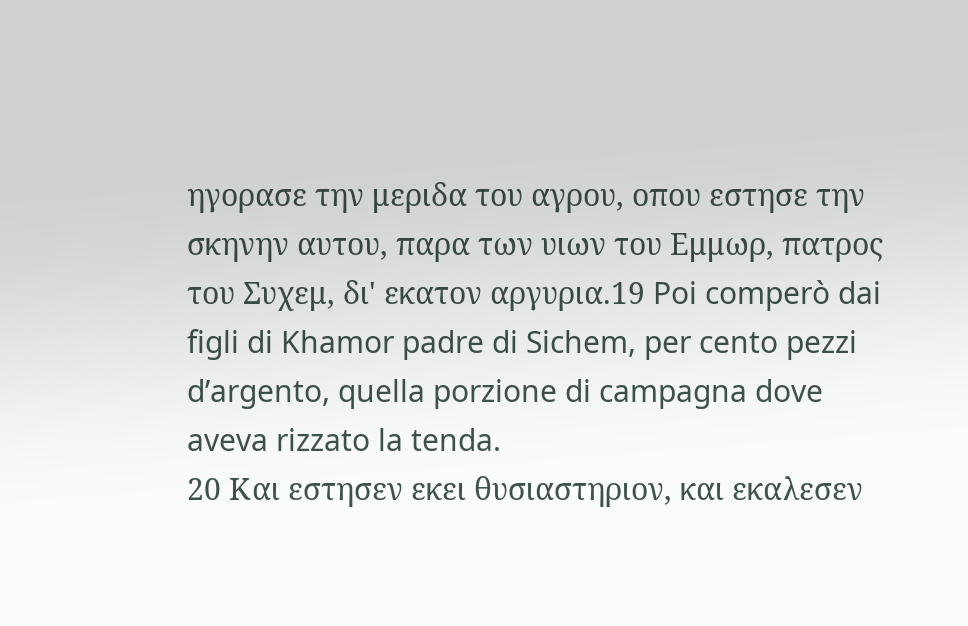ηγορασε την μεριδα του αγρου, οπου εστησε την σκηνην αυτου, παρα των υιων του Εμμωρ, πατρος του Συχεμ, δι' εκατον αργυρια.19 Poi comperò dai figli di Khamor padre di Sichem, per cento pezzi d’argento, quella porzione di campagna dove aveva rizzato la tenda.
20 Και εστησεν εκει θυσιαστηριον, και εκαλεσεν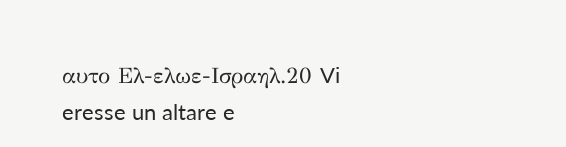αυτο Ελ-ελωε-Ισραηλ.20 Vi eresse un altare e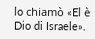lo chiamò «El è Dio di Israele».